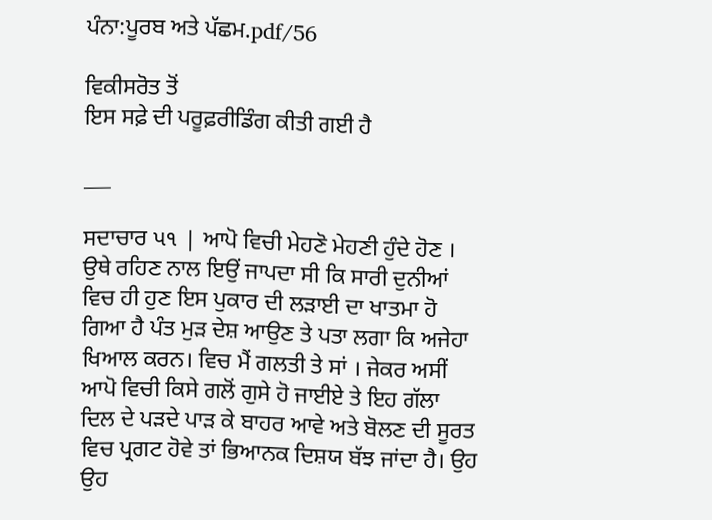ਪੰਨਾ:ਪੂਰਬ ਅਤੇ ਪੱਛਮ.pdf/56

ਵਿਕੀਸਰੋਤ ਤੋਂ
ਇਸ ਸਫ਼ੇ ਦੀ ਪਰੂਫ਼ਰੀਡਿੰਗ ਕੀਤੀ ਗਈ ਹੈ

___

ਸਦਾਚਾਰ પ૧ | ਆਪੋ ਵਿਚੀ ਮੇਹਣੋ ਮੇਹਣੀ ਹੁੰਦੇ ਹੋਣ । ਉਥੇ ਰਹਿਣ ਨਾਲ ਇਉਂ ਜਾਪਦਾ ਸੀ ਕਿ ਸਾਰੀ ਦੁਨੀਆਂ ਵਿਚ ਹੀ ਹੁਣ ਇਸ ਪੁਕਾਰ ਦੀ ਲੜਾਈ ਦਾ ਖਾਤਮਾ ਹੋ ਗਿਆ ਹੈ ਪੰਤ ਮੁੜ ਦੇਸ਼ ਆਉਣ ਤੇ ਪਤਾ ਲਗਾ ਕਿ ਅਜੇਹਾ ਖਿਆਲ ਕਰਨ। ਵਿਚ ਮੈਂ ਗਲਤੀ ਤੇ ਸਾਂ । ਜੇਕਰ ਅਸੀਂ ਆਪੋ ਵਿਚੀ ਕਿਸੇ ਗਲੋਂ ਗੁਸੇ ਹੋ ਜਾਈਏ ਤੇ ਇਹ ਗੱਲਾ ਦਿਲ ਦੇ ਪੜਦੇ ਪਾੜ ਕੇ ਬਾਹਰ ਆਵੇ ਅਤੇ ਬੋਲਣ ਦੀ ਸੂਰਤ ਵਿਚ ਪ੍ਰਗਟ ਹੋਵੇ ਤਾਂ ਭਿਆਨਕ ਦਿਸ਼ਯ ਬੱਝ ਜਾਂਦਾ ਹੈ। ਉਹ ਉਹ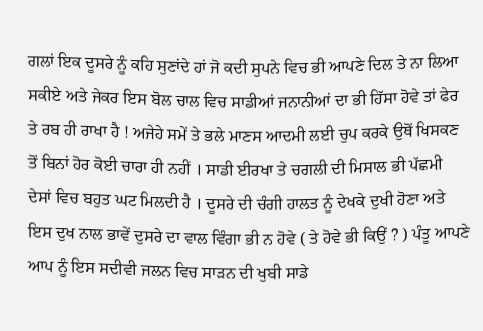ਗਲਾਂ ਇਕ ਦੂਸਰੇ ਨੂੰ ਕਹਿ ਸੁਣਾਂਦੇ ਹਾਂ ਜੋ ਕਦੀ ਸੁਪਨੇ ਵਿਚ ਭੀ ਆਪਣੇ ਦਿਲ ਤੇ ਨਾ ਲਿਆ ਸਕੀਏ ਅਤੇ ਜੇਕਰ ਇਸ ਬੋਲ ਚਾਲ ਵਿਚ ਸਾਡੀਆਂ ਜਨਾਨੀਆਂ ਦਾ ਭੀ ਹਿੱਸਾ ਹੋਵੇ ਤਾਂ ਫੇਰ ਤੇ ਰਬ ਹੀ ਰਾਖਾ ਹੈ ! ਅਜੇਹੇ ਸਮੇਂ ਤੇ ਭਲੇ ਮਾਣਸ ਆਦਮੀ ਲਈ ਚੁਪ ਕਰਕੇ ਉਥੋਂ ਖਿਸਕਣ ਤੋਂ ਬਿਨਾਂ ਹੋਰ ਕੋਈ ਚਾਰਾ ਹੀ ਨਹੀਂ । ਸਾਡੀ ਈਰਖਾ ਤੇ ਚਗਲੀ ਦੀ ਮਿਸਾਲ ਭੀ ਪੱਛਮੀ ਦੇਸਾਂ ਵਿਚ ਬਹੁਤ ਘਟ ਮਿਲਦੀ ਹੈ । ਦੂਸਰੇ ਦੀ ਚੰਗੀ ਹਾਲਤ ਨੂੰ ਦੇਖਕੇ ਦੁਖੀ ਹੋਣਾ ਅਤੇ ਇਸ ਦੁਖ ਨਾਲ ਭਾਵੇਂ ਦੁਸਰੇ ਦਾ ਵਾਲ ਵਿੰਗਾ ਭੀ ਨ ਹੋਵੇ ( ਤੇ ਹੋਵੇ ਭੀ ਕਿਉਂ ? ) ਪੰਤੂ ਆਪਣੇ ਆਪ ਨੂੰ ਇਸ ਸਦੀਵੀ ਜਲਨ ਵਿਚ ਸਾੜਨ ਦੀ ਖੁਬੀ ਸਾਡੇ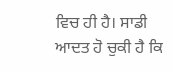ਵਿਚ ਹੀ ਹੈ। ਸਾਡੀ ਆਦਤ ਹੋ ਚੁਕੀ ਹੈ ਕਿ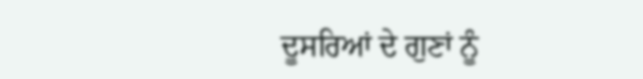ਦੂਸਰਿਆਂ ਦੇ ਗੁਣਾਂ ਨੂੰ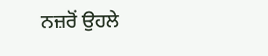ਨਜ਼ਰੋਂ ਉਹਲੇ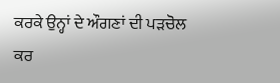ਕਰਕੇ ਉਨ੍ਹਾਂ ਦੇ ਔਗਣਾਂ ਦੀ ਪੜਚੋਲ ਕਰ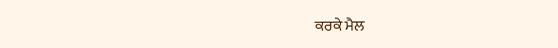ਕਰਕੇ ਮੈਲ